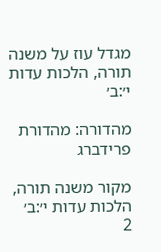מגדל עוז על משנה תורה, הלכות עדות י׳:ב׳

מהדורה: מהדורת פרידברג

מקור משנה תורה, הלכות עדות י׳:ב׳
2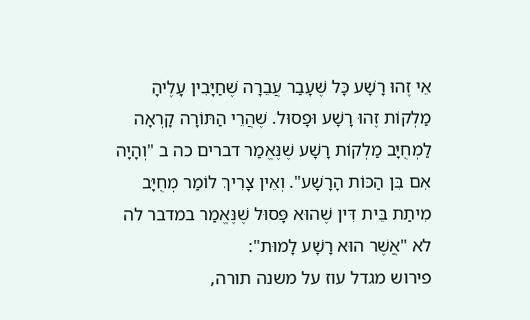אֵי זֶהוּ רָשָׁע כָּל שֶׁעָבַר עֲבֵרָה שֶׁחַיָּבִין עָלֶיהָ מַלְקוֹת זֶהוּ רָשָׁע וּפָסוּל. שֶׁהֲרֵי הַתּוֹרָה קָרְאָה לַמְחֻיָּב מַלְקוֹת רָשָׁע שֶׁנֶּאֱמַר דברים כה ב "וְהָיָה אִם בִּן הַכּוֹת הָרָשָׁע". וְאֵין צָרִיךְ לוֹמַר מְחֻיָּב מִיתַת בֵּית דִּין שֶׁהוּא פָּסוּל שֶׁנֶּאֱמַר במדבר לה לא "אֲשֶׁר הוּא רָשָׁע לָמוּת":
פירוש מגדל עוז על משנה תורה,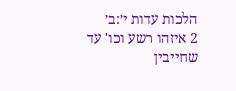הלכות עדות י׳:ב׳
2 איזהו רשע וכו' עד שחייבין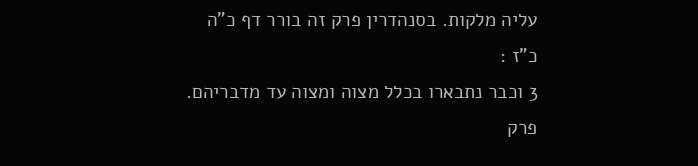עליה מלקות. בסנהדרין פרק זה בורר דף כ"ה כ"ז :
3 וכבר נתבארו בכלל מצוה ומצוה עד מדבריהם. פרק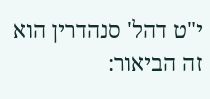י"ט דהל' סנהדרין הוא זה הביאור: